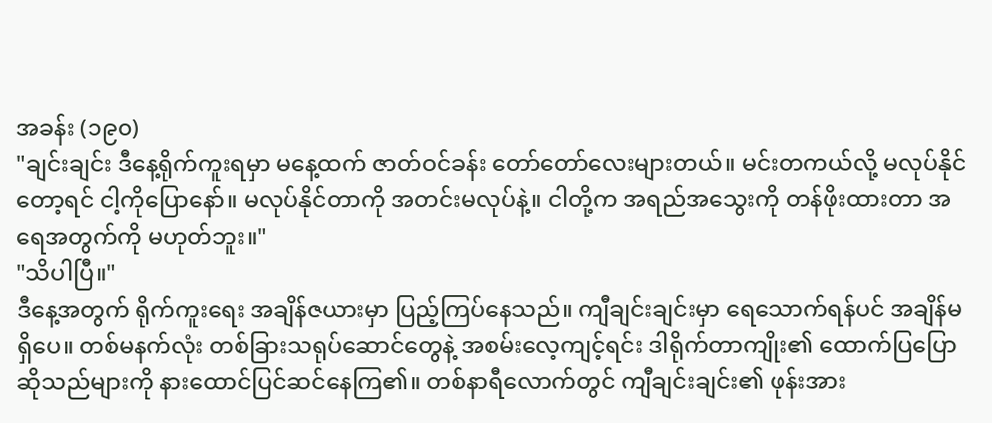အခန်း (၁၉၀)
"ချင်းချင်း ဒီနေ့ရိုက်ကူးရမှာ မနေ့ထက် ဇာတ်ဝင်ခန်း တော်တော်လေးများတယ်။ မင်းတကယ်လို့ မလုပ်နိုင်တော့ရင် ငါ့ကိုပြောနော်။ မလုပ်နိုင်တာကို အတင်းမလုပ်နဲ့။ ငါတို့က အရည်အသွေးကို တန်ဖိုးထားတာ အရေအတွက်ကို မဟုတ်ဘူး။"
"သိပါပြီ။"
ဒီနေ့အတွက် ရိုက်ကူးရေး အချိန်ဇယားမှာ ပြည့်ကြပ်နေသည်။ ကျီချင်းချင်းမှာ ရေသောက်ရန်ပင် အချိန်မရှိပေ။ တစ်မနက်လုံး တစ်ခြားသရုပ်ဆောင်တွေနဲ့ အစမ်းလေ့ကျင့်ရင်း ဒါရိုက်တာကျိုး၏ ထောက်ပြပြောဆိုသည်များကို နားထောင်ပြင်ဆင်နေကြ၏။ တစ်နာရီလောက်တွင် ကျီချင်းချင်း၏ ဖုန်းအား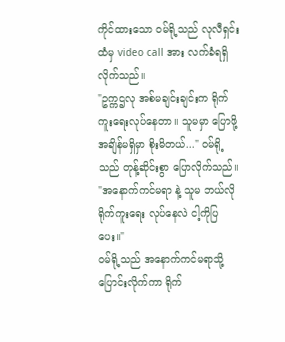ကိုင်ထားသော ဝမ်ရို့သည် လုလီရှင်းထံမှ video call အား လက်ခံရရှိလိုက်သည်။
"ဥက္ကဌလု အစ်မချင်းချင်းက ရိုက်ကူးရေးလုပ်နေတာ။ သူမမှာ ပြောဖို့အချိန်မရှိမှာ စိုးမိတယ်..." ဝမ်ရို့သည် တုန့်ဆိုင်းစွာ ပြောလိုက်သည်။
"အနောက်ကင်မရာ နဲ့ သူမ ဘယ်လိုရိုက်ကူးရေး လုပ်နေလဲ ငါ့ကိုပြပေး။"
ဝမ်ရို့သည် အနောက်ကင်မရာသို့ ပြောင်းလိုက်ကာ ရိုက်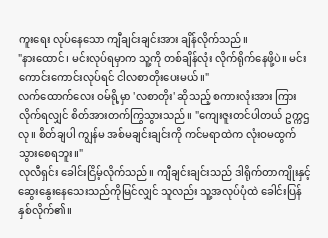ကူးရေး လုပ်နေသော ကျီချင်းချင်းအား ချိန်လိုက်သည်။
"နားထောင်၊ မင်းလုပ်ရမှာက သူ့ကို တစ်ချိန်လုံး လိုက်ရိုက်နေဖို့ပဲ။ မင်းကောင်းကောင်းလုပ်ရင် ငါလစာတိုးပေးမယ်။"
လက်ထောက်လေး ဝမ်ရို့မှာ 'လစာတိုး' ဆိုသည့် စကားလုံးအား ကြားလိုက်ရလျှင် စိတ်အားတက်ကြွသွားသည်။ "ကျေးဇူးတင်ပါတယ် ဥက္ကဌလု။ စိတ်ချပါ ကျွန်မ အစ်မချင်းချင်းကို ကင်မရာထဲက လုံးဝမထွက်သွားစေရဘူး။"
လုလီရှင်း ခေါင်းငြိမ့်လိုက်သည်။ ကျီချင်းချင်းသည် ဒါရိုက်တာကျိုးနှင့် ဆွေးနွေးနေသေးသည်ကိုမြင်လျှင် သူလည်း သူ့အလုပ်ပုံထဲ ခေါင်းပြန်နှစ်လိုက်၏။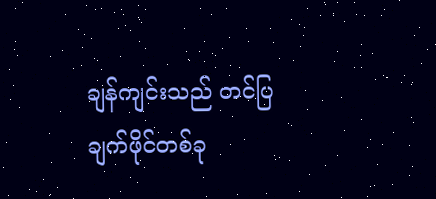ချန်ကျင်းသည် တင်ပြချက်ဖိုင်တစ်ခု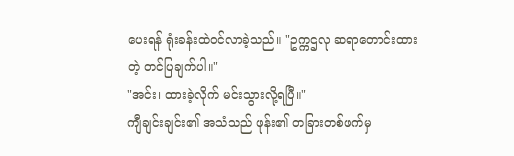ပေးရန် ရုံးခန်းထဲဝင်လာခဲ့သည်။ "ဥက္ကဌလု ဆရာတောင်းထားတဲ့ တင်ပြချက်ပါ။"
"အင်း၊ ထားခဲ့လိုက် မင်းသွားလို့ရပြီ။"
ကျီချင်းချင်း၏ အသံသည် ဖုန်း၏ တခြားတစ်ဖက်မှ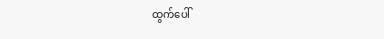ထွက်ပေါ်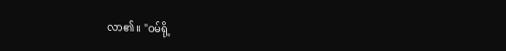လာ၏။ "ဝမ်ရို့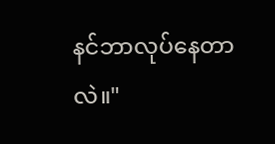နင်ဘာလုပ်နေတာလဲ။"